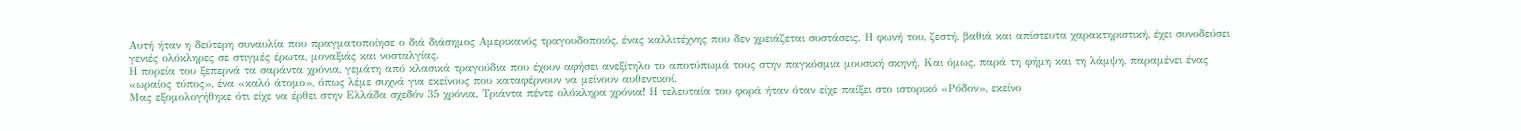Αυτή ήταν η δεύτερη συναυλία που πραγματοποίησε ο διά διάσημος Αμερικανός τραγουδοποιός, ένας καλλιτέχνης που δεν χρειάζεται συστάσεις. Η φωνή του, ζεστή, βαθιά και απίστευτα χαρακτηριστική, έχει συνοδεύσει γενιές ολόκληρες σε στιγμές έρωτα, μοναξιάς και νοσταλγίας.
Η πορεία του ξεπερνά τα σαράντα χρόνια, γεμάτη από κλασικά τραγούδια που έχουν αφήσει ανεξίτηλο το αποτύπωμά τους στην παγκόσμια μουσική σκηνή. Και όμως, παρά τη φήμη και τη λάμψη, παραμένει ένας «ωραίος τύπος», ένα «καλό άτομο», όπως λέμε συχνά για εκείνους που καταφέρνουν να μείνουν αυθεντικοί.
Μας εξομολογήθηκε ότι είχε να έρθει στην Ελλάδα σχεδόν 35 χρόνια. Τριάντα πέντε ολόκληρα χρόνια! Η τελευταία του φορά ήταν όταν είχε παίξει στο ιστορικό «Ρόδον», εκείνο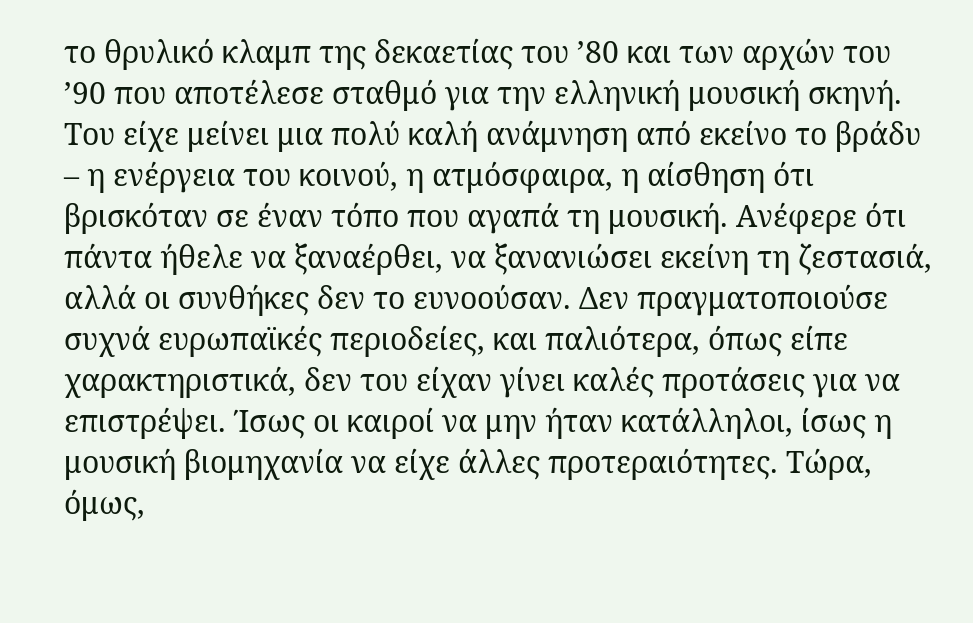το θρυλικό κλαμπ της δεκαετίας του ’80 και των αρχών του ’90 που αποτέλεσε σταθμό για την ελληνική μουσική σκηνή. Του είχε μείνει μια πολύ καλή ανάμνηση από εκείνο το βράδυ – η ενέργεια του κοινού, η ατμόσφαιρα, η αίσθηση ότι βρισκόταν σε έναν τόπο που αγαπά τη μουσική. Ανέφερε ότι πάντα ήθελε να ξαναέρθει, να ξανανιώσει εκείνη τη ζεστασιά, αλλά οι συνθήκες δεν το ευνοούσαν. Δεν πραγματοποιούσε συχνά ευρωπαϊκές περιοδείες, και παλιότερα, όπως είπε χαρακτηριστικά, δεν του είχαν γίνει καλές προτάσεις για να επιστρέψει. Ίσως οι καιροί να μην ήταν κατάλληλοι, ίσως η μουσική βιομηχανία να είχε άλλες προτεραιότητες. Τώρα, όμως,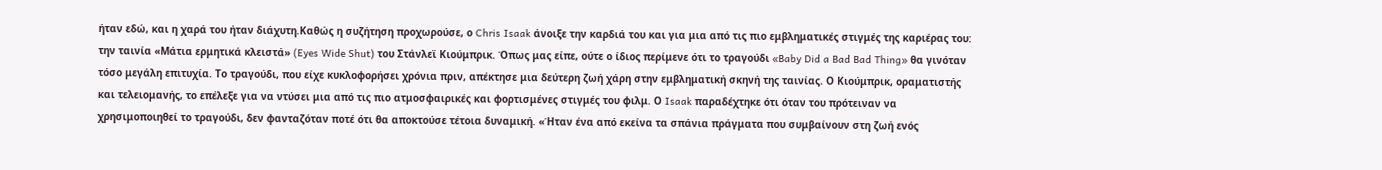ήταν εδώ, και η χαρά του ήταν διάχυτη.Καθώς η συζήτηση προχωρούσε, ο Chris Isaak άνοιξε την καρδιά του και για μια από τις πιο εμβληματικές στιγμές της καριέρας του: την ταινία «Μάτια ερμητικά κλειστά» (Eyes Wide Shut) του Στάνλεϊ Κιούμπρικ. Όπως μας είπε, ούτε ο ίδιος περίμενε ότι το τραγούδι «Baby Did a Bad Bad Thing» θα γινόταν τόσο μεγάλη επιτυχία. Το τραγούδι, που είχε κυκλοφορήσει χρόνια πριν, απέκτησε μια δεύτερη ζωή χάρη στην εμβληματική σκηνή της ταινίας. Ο Κιούμπρικ, οραματιστής και τελειομανής, το επέλεξε για να ντύσει μια από τις πιο ατμοσφαιρικές και φορτισμένες στιγμές του φιλμ. Ο Isaak παραδέχτηκε ότι όταν του πρότειναν να χρησιμοποιηθεί το τραγούδι, δεν φανταζόταν ποτέ ότι θα αποκτούσε τέτοια δυναμική. «Ήταν ένα από εκείνα τα σπάνια πράγματα που συμβαίνουν στη ζωή ενός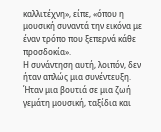καλλιτέχνη», είπε, «όπου η μουσική συναντά την εικόνα με έναν τρόπο που ξεπερνά κάθε προσδοκία».
Η συνάντηση αυτή, λοιπόν, δεν ήταν απλώς μια συνέντευξη. Ήταν μια βουτιά σε μια ζωή γεμάτη μουσική, ταξίδια και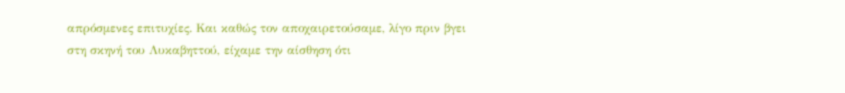απρόσμενες επιτυχίες. Και καθώς τον αποχαιρετούσαμε, λίγο πριν βγει στη σκηνή του Λυκαβηττού, είχαμε την αίσθηση ότι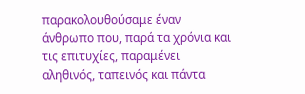παρακολουθούσαμε έναν άνθρωπο που, παρά τα χρόνια και τις επιτυχίες, παραμένει αληθινός, ταπεινός και πάντα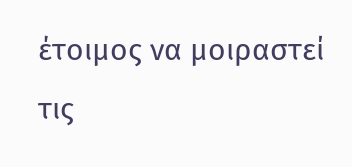έτοιμος να μοιραστεί τις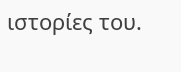ιστορίες του.